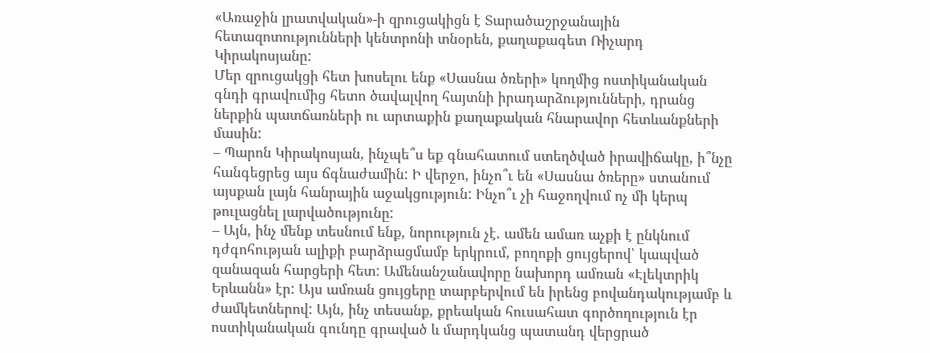«Առաջին լրատվական»-ի զրուցակիցն է Տարածաշրջանային հետազոտությունների կենտրոնի տնօրեն, քաղաքագետ Ռիչարդ Կիրակոսյանը:
Մեր զրուցակցի հետ խոսելու ենք «Սասնա ծռերի» կողմից ոստիկանական գնդի գրավումից հետո ծավալվող հայտնի իրադարձությունների, դրանց ներքին պատճառների ու արտաքին քաղաքական հնարավոր հետևանքների մասին:
– Պարոն Կիրակոսյան, ինչպե՞ս եք գնահատում ստեղծված իրավիճակը, ի՞նչը հանգեցրեց այս ճգնաժամին: Ի վերջո, ինչո՞ւ են «Սասնա ծռերը» ստանում այսքան լայն հանրային աջակցություն: Ինչո՞ւ չի հաջողվում ոչ մի կերպ թուլացնել լարվածությունը:
– Այն, ինչ մենք տեսնում ենք, նորություն չէ. ամեն ամառ աչքի է ընկնում դժգոհության ալիքի բարձրացմամբ երկրում, բողոքի ցույցերով՝ կապված զանազան հարցերի հետ: Ամենանշանավորը նախորդ ամռան «Էլեկտրիկ Երևանն» էր: Այս ամռան ցույցերը տարբերվում են իրենց բովանդակությամբ և ժամկետներով: Այն, ինչ տեսանք, քրեական հուսահատ գործողություն էր ոստիկանական գունդը գրաված և մարդկանց պատանդ վերցրած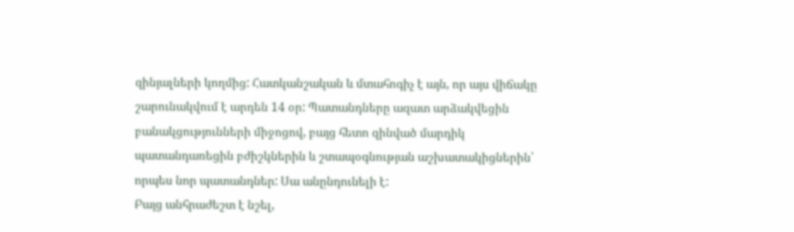զինյալների կողմից: Հատկանշական և մտահոգիչ է այն, որ այս վիճակը շարունակվում է արդեն 14 օր: Պատանդները ազատ արձակվեցին բանակցությունների միջոցով, բայց հետո զինված մարդիկ պատանդառեցին բժիշկներին և շտապօգնության աշխատակիցներին՝ որպես նոր պատանդներ: Սա անընդունելի է:
Բայց անհրաժեշտ է նշել,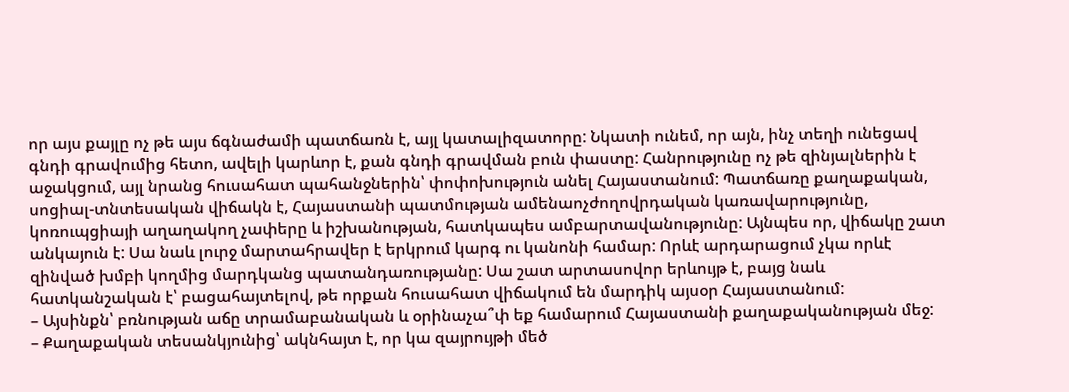որ այս քայլը ոչ թե այս ճգնաժամի պատճառն է, այլ կատալիզատորը: Նկատի ունեմ, որ այն, ինչ տեղի ունեցավ գնդի գրավումից հետո, ավելի կարևոր է, քան գնդի գրավման բուն փաստը: Հանրությունը ոչ թե զինյալներին է աջակցում, այլ նրանց հուսահատ պահանջներին՝ փոփոխություն անել Հայաստանում: Պատճառը քաղաքական, սոցիալ-տնտեսական վիճակն է, Հայաստանի պատմության ամենաոչժողովրդական կառավարությունը, կոռուպցիայի աղաղակող չափերը և իշխանության, հատկապես ամբարտավանությունը: Այնպես որ, վիճակը շատ անկայուն է: Սա նաև լուրջ մարտահրավեր է երկրում կարգ ու կանոնի համար: Որևէ արդարացում չկա որևէ զինված խմբի կողմից մարդկանց պատանդառությանը: Սա շատ արտասովոր երևույթ է, բայց նաև հատկանշական է՝ բացահայտելով, թե որքան հուսահատ վիճակում են մարդիկ այսօր Հայաստանում:
– Այսինքն՝ բռնության աճը տրամաբանական և օրինաչա՞փ եք համարում Հայաստանի քաղաքականության մեջ:
– Քաղաքական տեսանկյունից՝ ակնհայտ է, որ կա զայրույթի մեծ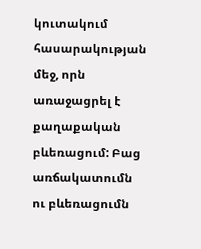կուտակում հասարակության մեջ, որն առաջացրել է քաղաքական բևեռացում: Բաց առճակատումն ու բևեռացումն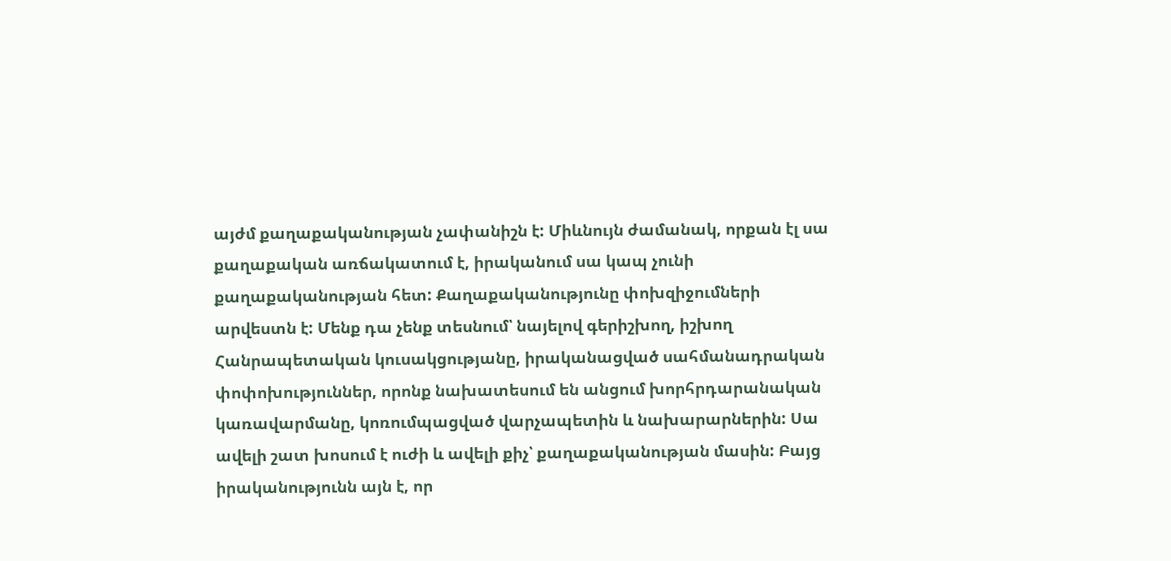այժմ քաղաքականության չափանիշն է: Միևնույն ժամանակ, որքան էլ սա քաղաքական առճակատում է, իրականում սա կապ չունի քաղաքականության հետ: Քաղաքականությունը փոխզիջումների արվեստն է: Մենք դա չենք տեսնում՝ նայելով գերիշխող, իշխող Հանրապետական կուսակցությանը, իրականացված սահմանադրական փոփոխություններ, որոնք նախատեսում են անցում խորհրդարանական կառավարմանը, կոռումպացված վարչապետին և նախարարներին: Սա ավելի շատ խոսում է ուժի և ավելի քիչ՝ քաղաքականության մասին: Բայց իրականությունն այն է, որ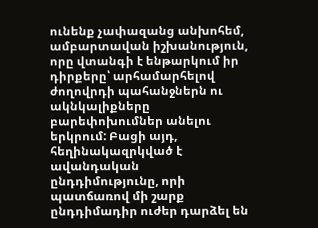ունենք չափազանց անխոհեմ, ամբարտավան իշխանություն, որը վտանգի է ենթարկում իր դիրքերը՝ արհամարհելով ժողովրդի պահանջներն ու ակնկալիքները բարեփոխումներ անելու երկրում: Բացի այդ, հեղինակազրկված է ավանդական ընդդիմությունը, որի պատճառով մի շարք ընդդիմադիր ուժեր դարձել են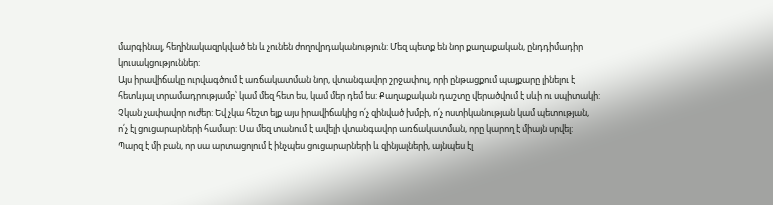մարգինալ, հեղինակազրկված են և չունեն ժողովրդականություն: Մեզ պետք են նոր քաղաքական, ընդդիմադիր կուսակցություններ:
Այս իրավիճակը ուրվագծում է առճակատման նոր, վտանգավոր շրջափուլ, որի ընթացքում պայքարը լինելու է հետևյալ տրամադրությամբ՝ կամ մեզ հետ ես, կամ մեր դեմ ես: Քաղաքական դաշտը վերածվում է սևի ու սպիտակի: Չկան չափավոր ուժեր: Եվ չկա հեշտ ելք այս իրավիճակից ո՛չ զինված խմբի, ո՛չ ոստիկանության կամ պետության, ո՛չ էլ ցուցարարների համար: Սա մեզ տանում է ավելի վտանգավոր առճակատման, որը կարող է միայն սրվել:
Պարզ է մի բան, որ սա արտացոլում է ինչպես ցուցարարների և զինյալների, այնպես էլ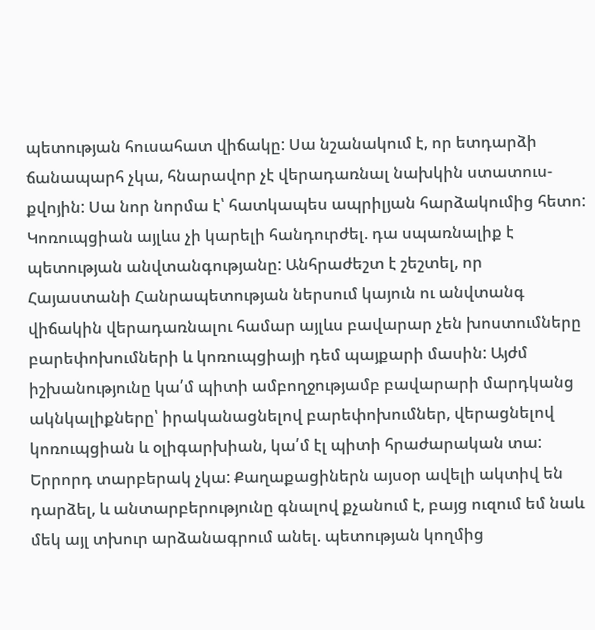պետության հուսահատ վիճակը: Սա նշանակում է, որ ետդարձի ճանապարհ չկա, հնարավոր չէ վերադառնալ նախկին ստատուս-քվոյին: Սա նոր նորմա է՝ հատկապես ապրիլյան հարձակումից հետո: Կոռուպցիան այլևս չի կարելի հանդուրժել. դա սպառնալիք է պետության անվտանգությանը: Անհրաժեշտ է շեշտել, որ Հայաստանի Հանրապետության ներսում կայուն ու անվտանգ վիճակին վերադառնալու համար այլևս բավարար չեն խոստումները բարեփոխումների և կոռուպցիայի դեմ պայքարի մասին: Այժմ իշխանությունը կա՛մ պիտի ամբողջությամբ բավարարի մարդկանց ակնկալիքները՝ իրականացնելով բարեփոխումներ, վերացնելով կոռուպցիան և օլիգարխիան, կա՛մ էլ պիտի հրաժարական տա: Երրորդ տարբերակ չկա: Քաղաքացիներն այսօր ավելի ակտիվ են դարձել, և անտարբերությունը գնալով քչանում է, բայց ուզում եմ նաև մեկ այլ տխուր արձանագրում անել. պետության կողմից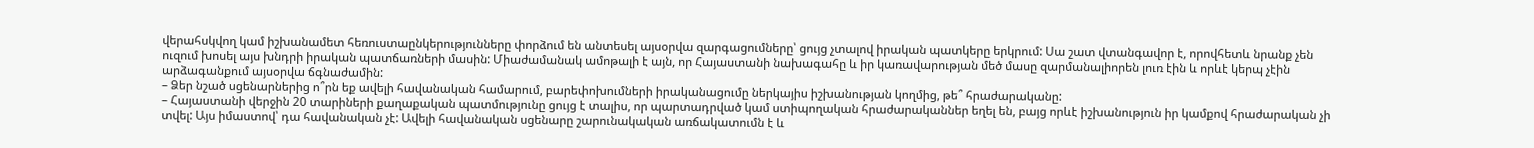վերահսկվող կամ իշխանամետ հեռուստաընկերությունները փորձում են անտեսել այսօրվա զարգացումները՝ ցույց չտալով իրական պատկերը երկրում: Սա շատ վտանգավոր է, որովհետև նրանք չեն ուզում խոսել այս խնդրի իրական պատճառների մասին: Միաժամանակ ամոթալի է այն, որ Հայաստանի նախագահը և իր կառավարության մեծ մասը զարմանալիորեն լուռ էին և որևէ կերպ չէին արձագանքում այսօրվա ճգնաժամին:
– Ձեր նշած սցենարներից ո՞րն եք ավելի հավանական համարում, բարեփոխումների իրականացումը ներկայիս իշխանության կողմից, թե՞ հրաժարականը:
– Հայաստանի վերջին 20 տարիների քաղաքական պատմությունը ցույց է տալիս, որ պարտադրված կամ ստիպողական հրաժարականներ եղել են, բայց որևէ իշխանություն իր կամքով հրաժարական չի տվել: Այս իմաստով՝ դա հավանական չէ: Ավելի հավանական սցենարը շարունակական առճակատումն է և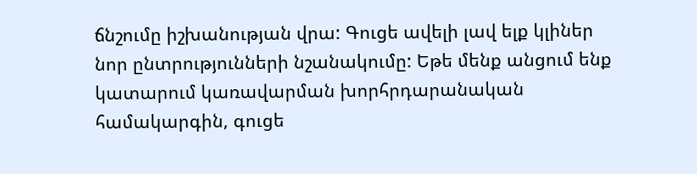ճնշումը իշխանության վրա: Գուցե ավելի լավ ելք կլիներ նոր ընտրությունների նշանակումը: Եթե մենք անցում ենք կատարում կառավարման խորհրդարանական համակարգին, գուցե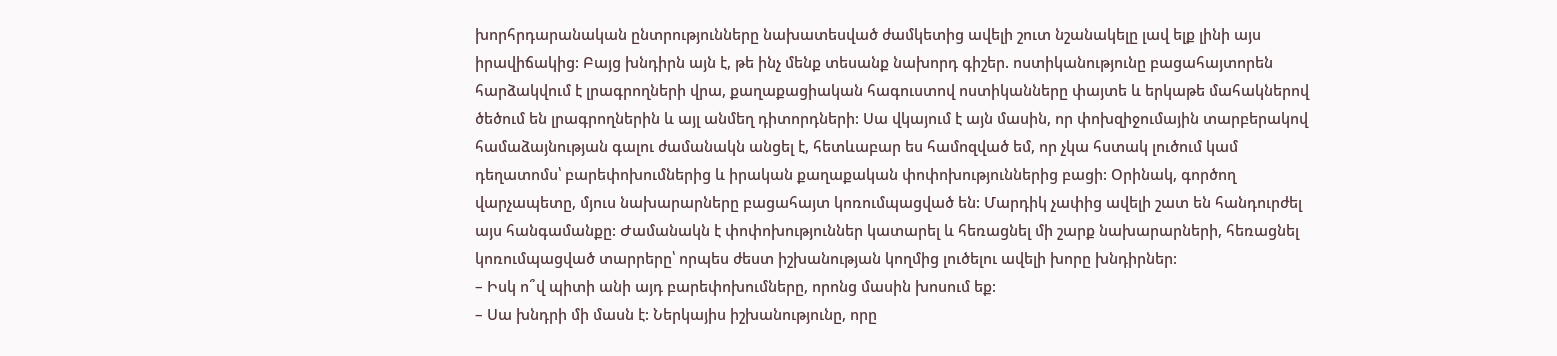խորհրդարանական ընտրությունները նախատեսված ժամկետից ավելի շուտ նշանակելը լավ ելք լինի այս իրավիճակից: Բայց խնդիրն այն է, թե ինչ մենք տեսանք նախորդ գիշեր. ոստիկանությունը բացահայտորեն հարձակվում է լրագրողների վրա, քաղաքացիական հագուստով ոստիկանները փայտե և երկաթե մահակներով ծեծում են լրագրողներին և այլ անմեղ դիտորդների: Սա վկայում է այն մասին, որ փոխզիջումային տարբերակով համաձայնության գալու ժամանակն անցել է, հետևաբար ես համոզված եմ, որ չկա հստակ լուծում կամ դեղատոմս՝ բարեփոխումներից և իրական քաղաքական փոփոխություններից բացի: Օրինակ, գործող վարչապետը, մյուս նախարարները բացահայտ կոռումպացված են: Մարդիկ չափից ավելի շատ են հանդուրժել այս հանգամանքը: Ժամանակն է փոփոխություններ կատարել և հեռացնել մի շարք նախարարների, հեռացնել կոռումպացված տարրերը՝ որպես ժեստ իշխանության կողմից լուծելու ավելի խորը խնդիրներ:
– Իսկ ո՞վ պիտի անի այդ բարեփոխումները, որոնց մասին խոսում եք:
– Սա խնդրի մի մասն է: Ներկայիս իշխանությունը, որը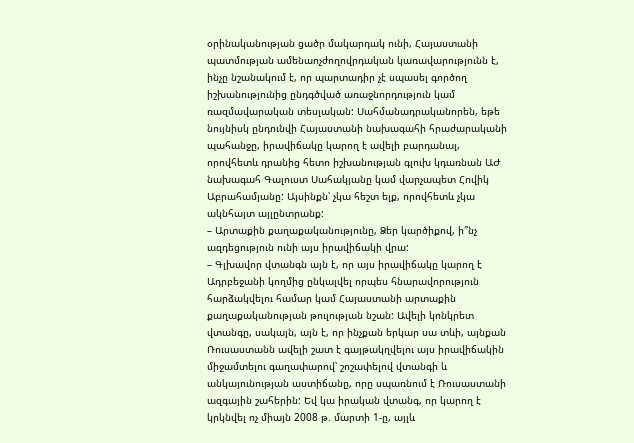օրինականության ցածր մակարդակ ունի, Հայաստանի պատմության ամենաոչժողովրդական կառավարությունն է, ինչը նշանակում է, որ պարտադիր չէ սպասել գործող իշխանությունից ընդգծված առաջնորդություն կամ ռազմավարական տեսլական: Սահմանադրականորեն, եթե նույնիսկ ընդունվի Հայաստանի նախագահի հրաժարականի պահանջը, իրավիճակը կարող է ավելի բարդանալ, որովհետև դրանից հետո իշխանության գլուխ կդառնան ԱԺ նախագահ Գալուստ Սահակյանը կամ վարչապետ Հովիկ Աբրահամյանը: Այսինքն՝ չկա հեշտ ելք, որովհետև չկա ակնհայտ այլընտրանք:
– Արտաքին քաղաքականությունը, Ձեր կարծիքով, ի՞նչ ազդեցություն ունի այս իրավիճակի վրա:
– Գլխավոր վտանգն այն է, որ այս իրավիճակը կարող է Ադրբեջանի կողմից ընկալվել որպես հնարավորություն հարձակվելու համար կամ Հայաստանի արտաքին քաղաքականության թուլության նշան: Ավելի կոնկրետ վտանգը, սակայն, այն է, որ ինչքան երկար սա տևի, այնքան Ռուսաստանն ավելի շատ է գայթակղվելու այս իրավիճակին միջամտելու գաղափարով՝ շոշափելով վտանգի և անկայունության աստիճանը, որը սպառնում է Ռուսաստանի ազգային շահերին: Եվ կա իրական վտանգ, որ կարող է կրկնվել ոչ միայն 2008 թ. մարտի 1-ը, այլև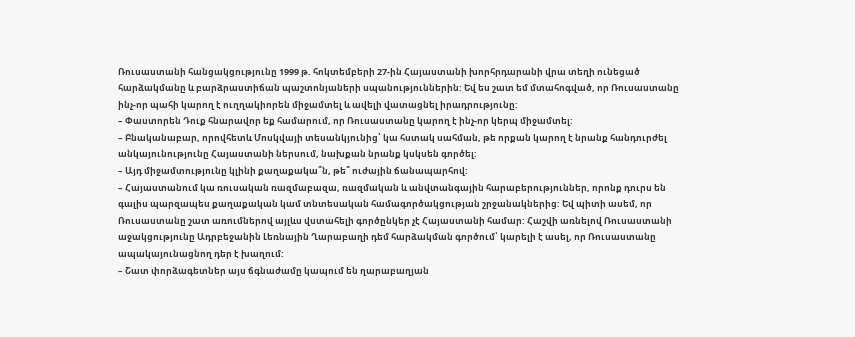Ռուսաստանի հանցակցությունը 1999 թ. հոկտեմբերի 27-ին Հայաստանի խորհրդարանի վրա տեղի ունեցած հարձակմանը և բարձրաստիճան պաշտոնյաների սպանություններին: Եվ ես շատ եմ մտահոգված, որ Ռուսաստանը ինչ-որ պահի կարող է ուղղակիորեն միջամտել և ավելի վատացնել իրադրությունը:
– Փաստորեն Դուք հնարավոր եք համարում, որ Ռուսաստանը կարող է ինչ-որ կերպ միջամտել:
– Բնականաբար, որովհետև Մոսկվայի տեսանկյունից՝ կա հստակ սահման, թե որքան կարող է նրանք հանդուրժել անկայունությունը Հայաստանի ներսում, նախքան նրանք կսկսեն գործել:
– Այդ միջամտությունը կլինի քաղաքակա՞ն, թե՞ ուժային ճանապարհով:
– Հայաստանում կա ռուսական ռազմաբազա, ռազմական և անվտանգային հարաբերություններ, որոնք դուրս են գալիս պարզապես քաղաքական կամ տնտեսական համագործակցության շրջանակներից: Եվ պիտի ասեմ, որ Ռուսաստանը շատ առումներով այլևս վստահելի գործընկեր չէ Հայաստանի համար: Հաշվի առնելով Ռուսաստանի աջակցությունը Ադրբեջանին Լեռնային Ղարաբաղի դեմ հարձակման գործում՝ կարելի է ասել, որ Ռուսաստանը ապակայունացնող դեր է խաղում:
– Շատ փորձագետներ այս ճգնաժամը կապում են ղարաբաղյան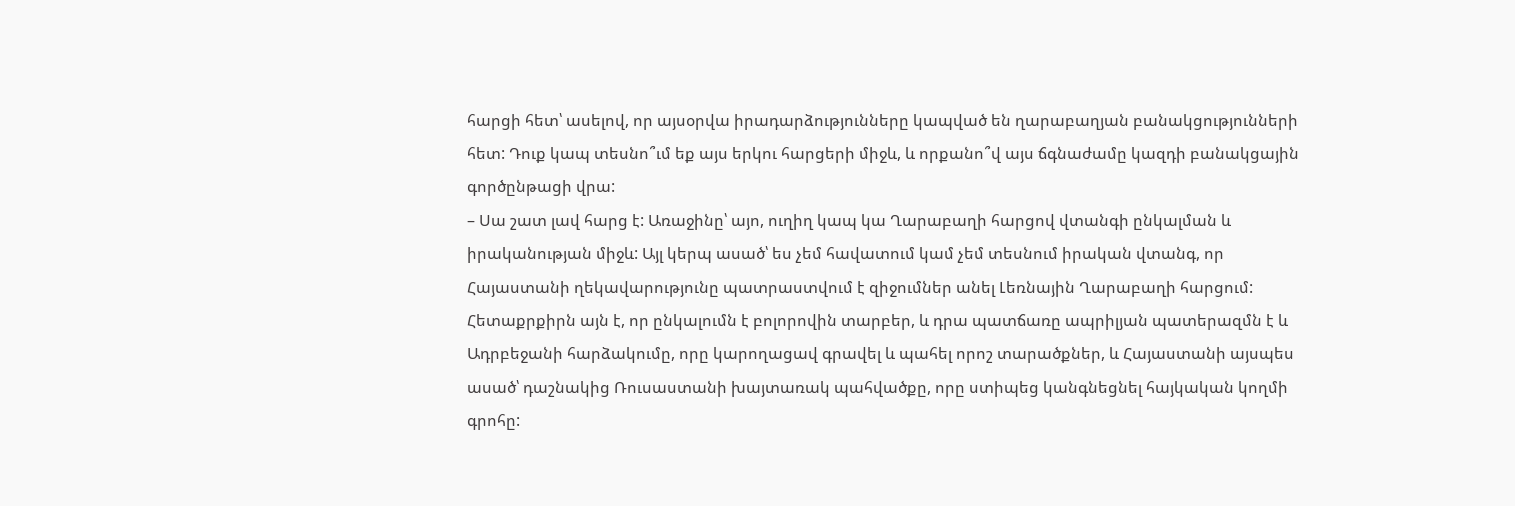հարցի հետ՝ ասելով, որ այսօրվա իրադարձությունները կապված են ղարաբաղյան բանակցությունների հետ: Դուք կապ տեսնո՞ւմ եք այս երկու հարցերի միջև, և որքանո՞վ այս ճգնաժամը կազդի բանակցային գործընթացի վրա:
– Սա շատ լավ հարց է: Առաջինը՝ այո, ուղիղ կապ կա Ղարաբաղի հարցով վտանգի ընկալման և իրականության միջև: Այլ կերպ ասած՝ ես չեմ հավատում կամ չեմ տեսնում իրական վտանգ, որ Հայաստանի ղեկավարությունը պատրաստվում է զիջումներ անել Լեռնային Ղարաբաղի հարցում: Հետաքրքիրն այն է, որ ընկալումն է բոլորովին տարբեր, և դրա պատճառը ապրիլյան պատերազմն է և Ադրբեջանի հարձակումը, որը կարողացավ գրավել և պահել որոշ տարածքներ, և Հայաստանի այսպես ասած՝ դաշնակից Ռուսաստանի խայտառակ պահվածքը, որը ստիպեց կանգնեցնել հայկական կողմի գրոհը: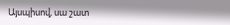Այսպիսով, սա շատ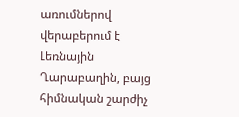առումներով վերաբերում է Լեռնային Ղարաբաղին, բայց հիմնական շարժիչ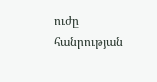ուժը հանրության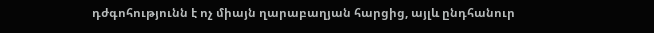դժգոհությունն է ոչ միայն ղարաբաղյան հարցից, այլև ընդհանուր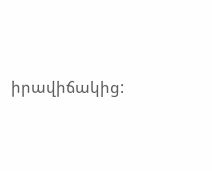իրավիճակից: